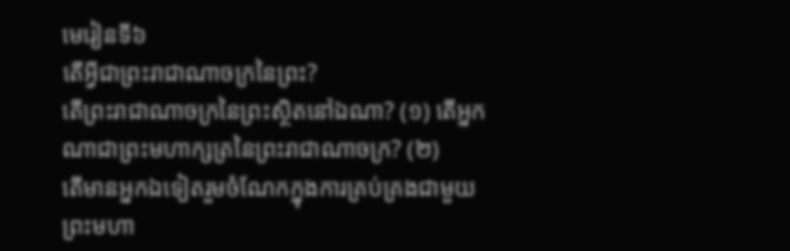មេរៀនទី៦
តើអ្វីជាព្រះរាជាណាចក្រនៃព្រះ?
តើព្រះរាជាណាចក្រនៃព្រះស្ថិតនៅឯណា? (១) តើអ្នកណាជាព្រះមហាក្សត្រនៃព្រះរាជាណាចក្រ? (២)
តើមានអ្នកឯទៀតរួមចំណែកក្នុងការគ្រប់គ្រងជាមួយព្រះមហា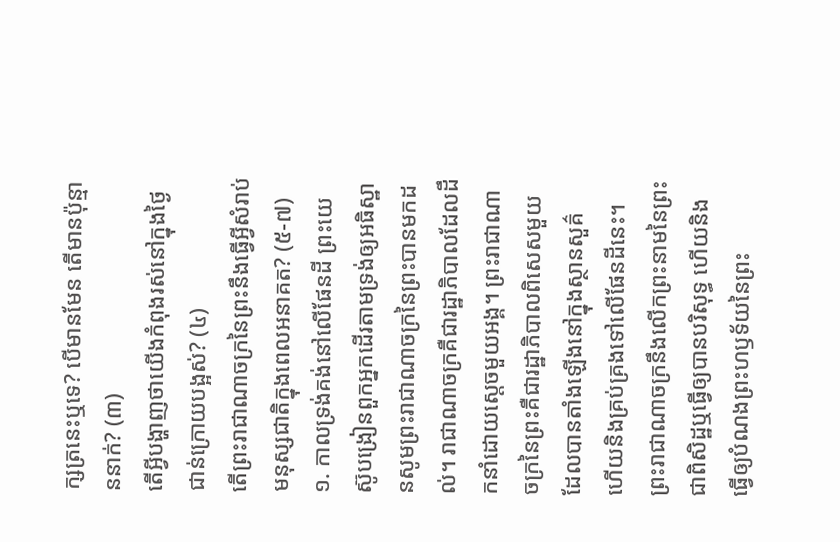ក្សត្រនេះឬទេ? បើមានមែន តើមានប៉ុន្មាននាក់? (៣)
តើអ្វីបង្ហាញថាយើងកំពុងរស់នៅក្នុងថ្ងៃជាន់ក្រោយបង្អស់? (៤)
តើព្រះរាជាណាចក្រនៃព្រះនឹងធ្វើអ្វីសំរាប់មនុស្សជាតិក្នុងពេលអនាគត? (៥-៧)
១. កាលទ្រង់គង់នៅលើផែនដី ព្រះយេស៊ូបង្រៀនពួកអ្នកដើរតាមទ្រង់ឲ្យអធិស្ឋានសូមព្រះរាជាណាចក្រនៃព្រះបានមកដល់។ រាជាណាចក្រគឺជារដ្ឋាភិបាលដែលដឹកនាំដោយស្តេចមួយអង្គ។ ព្រះរាជាណាចក្រនៃព្រះគឺជារដ្ឋាភិបាលពិសេសមួយ ដែលបានតាំងឡើងនៅក្នុងស្ថានសួគ៌ ហើយនិងគ្រប់គ្រងទៅលើផែនដីនេះ។ ព្រះរាជាណាចក្រនឹងលើកព្រះនាមនៃព្រះជាពិសិដ្ឋឬធ្វើឲ្យបានបរិសុទ្ធ ហើយនិងធ្វើឲ្យបំណងព្រះហឫទ័យនៃព្រះ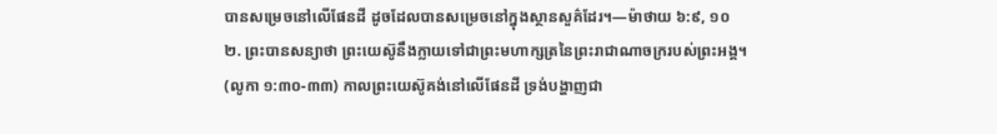បានសម្រេចនៅលើផែនដី ដូចដែលបានសម្រេចនៅក្នុងស្ថានសួគ៌ដែរ។—ម៉ាថាយ ៦:៩, ១០
២. ព្រះបានសន្យាថា ព្រះយេស៊ូនឹងក្លាយទៅជាព្រះមហាក្សត្រនៃព្រះរាជាណាចក្ររបស់ព្រះអង្គ។ (លូកា ១:៣០-៣៣) កាលព្រះយេស៊ូគង់នៅលើផែនដី ទ្រង់បង្ហាញជា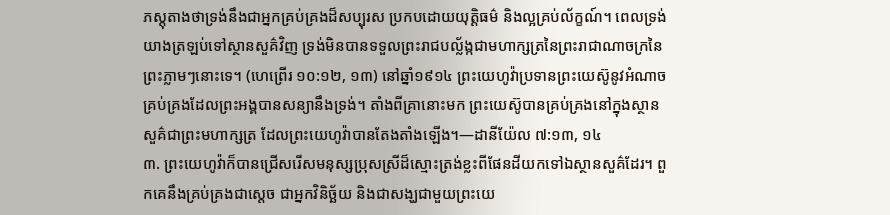ភស្តុតាងថាទ្រង់នឹងជាអ្នកគ្រប់គ្រងដ៏សប្បុរស ប្រកបដោយយុត្ដិធម៌ និងល្អគ្រប់ល័ក្ខណ៍។ ពេលទ្រង់យាងត្រឡប់ទៅស្ថានសួគ៌វិញ ទ្រង់មិនបានទទួលព្រះរាជបល្ល័ង្កជាមហាក្សត្រនៃព្រះរាជាណាចក្រនៃព្រះភ្លាមៗនោះទេ។ (ហេព្រើរ ១០:១២, ១៣) នៅឆ្នាំ១៩១៤ ព្រះយេហូវ៉ាប្រទានព្រះយេស៊ូនូវអំណាចគ្រប់គ្រងដែលព្រះអង្គបានសន្យានឹងទ្រង់។ តាំងពីគ្រានោះមក ព្រះយេស៊ូបានគ្រប់គ្រងនៅក្នុងស្ថានសួគ៌ជាព្រះមហាក្សត្រ ដែលព្រះយេហូវ៉ាបានតែងតាំងឡើង។—ដានីយ៉ែល ៧:១៣, ១៤
៣. ព្រះយេហូវ៉ាក៏បានជ្រើសរើសមនុស្សប្រុសស្រីដ៏ស្មោះត្រង់ខ្លះពីផែនដីយកទៅឯស្ថានសួគ៌ដែរ។ ពួកគេនឹងគ្រប់គ្រងជាស្តេច ជាអ្នកវិនិច្ឆ័យ និងជាសង្ឃជាមួយព្រះយេ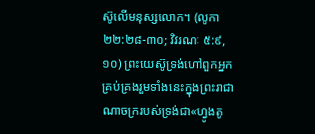ស៊ូលើមនុស្សលោក។ (លូកា ២២:២៨-៣០; វិវរណៈ ៥:៩, ១០) ព្រះយេស៊ូទ្រង់ហៅពួកអ្នកគ្រប់គ្រងរួមទាំងនេះក្នុងព្រះរាជាណាចក្ររបស់ទ្រង់ជា«ហ្វូងតូ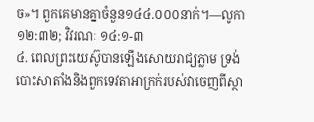ច»។ ពួកគេមានគ្នាចំនួន១៤៤.០០០នាក់។—លូកា ១២:៣២; វិវរណៈ ១៤:១-៣
៤. ពេលព្រះយេស៊ូបានឡើងសោយរាជ្យភ្លាម ទ្រង់បោះសាតាំងនិងពួកទេវតាអាក្រក់របស់វាចេញពីស្ថា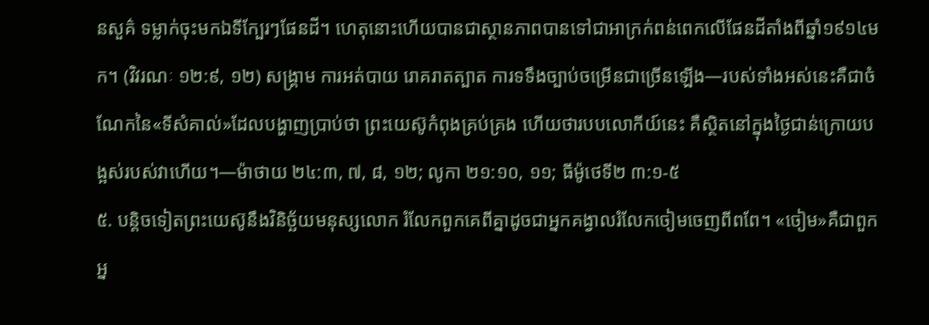នសួគ៌ ទម្លាក់ចុះមកឯទីក្បែរៗផែនដី។ ហេតុនោះហើយបានជាស្ថានភាពបានទៅជាអាក្រក់ពន់ពេកលើផែនដីតាំងពីឆ្នាំ១៩១៤មក។ (វិវរណៈ ១២:៩, ១២) សង្គ្រាម ការអត់បាយ រោគរាតត្បាត ការទទឹងច្បាប់ចម្រើនជាច្រើនឡើង—របស់ទាំងអស់នេះគឺជាចំណែកនៃ«ទីសំគាល់»ដែលបង្ហាញប្រាប់ថា ព្រះយេស៊ូកំពុងគ្រប់គ្រង ហើយថារបបលោកីយ៍នេះ គឺស្ថិតនៅក្នុងថ្ងៃជាន់ក្រោយបង្អស់របស់វាហើយ។—ម៉ាថាយ ២៤:៣, ៧, ៨, ១២; លូកា ២១:១០, ១១; ធីម៉ូថេទី២ ៣:១-៥
៥. បន្ដិចទៀតព្រះយេស៊ូនឹងវិនិច្ឆ័យមនុស្សលោក រំលែកពួកគេពីគ្នាដូចជាអ្នកគង្វាលរំលែកចៀមចេញពីពពែ។ «ចៀម»គឺជាពួកអ្ន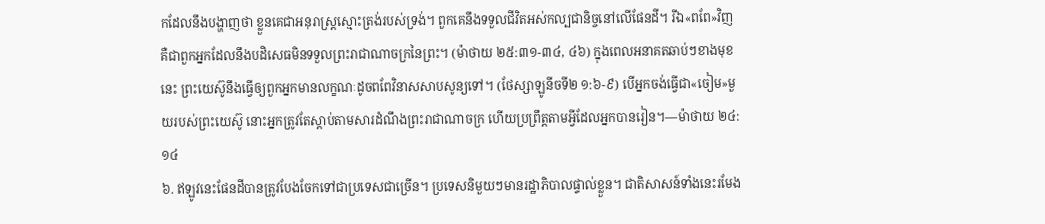កដែលនឹងបង្ហាញថា ខ្លួនគេជាអនុរាស្ត្រស្មោះត្រង់របស់ទ្រង់។ ពួកគេនឹងទទួលជីវិតអស់កល្បជានិច្ចនៅលើផែនដី។ រីឯ«ពពែ»វិញ គឺជាពួកអ្នកដែលនឹងបដិសេធមិនទទួលព្រះរាជាណាចក្រនៃព្រះ។ (ម៉ាថាយ ២៥:៣១-៣៤, ៤៦) ក្នុងពេលអនាគតឆាប់ៗខាងមុខនេះ ព្រះយេស៊ូនឹងធ្វើឲ្យពួកអ្នកមានលក្ខណៈដូចពពែវិនាសសាបសូន្យទៅ។ (ថែស្សាឡូនីចទី២ ១:៦-៩) បើអ្នកចង់ធ្វើជា«ចៀម»មួយរបស់ព្រះយេស៊ូ នោះអ្នកត្រូវតែស្ដាប់តាមសារដំណឹងព្រះរាជាណាចក្រ ហើយប្រព្រឹត្តតាមអ្វីដែលអ្នកបានរៀន។—ម៉ាថាយ ២៤:១៤
៦. ឥឡូវនេះផែនដីបានត្រូវបែងចែកទៅជាប្រទេសជាច្រើន។ ប្រទេសនិមួយៗមានរដ្ឋាភិបាលផ្ទាល់ខ្លួន។ ជាតិសាសន៍ទាំងនេះរមែង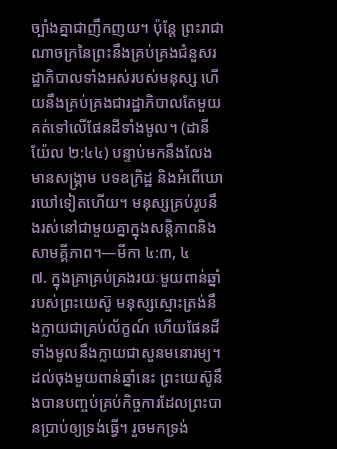ច្បាំងគ្នាជាញឹកញយ។ ប៉ុន្តែ ព្រះរាជាណាចក្រនៃព្រះនឹងគ្រប់គ្រងជំនួសរដ្ឋាភិបាលទាំងអស់របស់មនុស្ស ហើយនឹងគ្រប់គ្រងជារដ្ឋាភិបាលតែមួយគត់ទៅលើផែនដីទាំងមូល។ (ដានីយ៉ែល ២:៤៤) បន្ទាប់មកនឹងលែងមានសង្គ្រាម បទឧក្រិដ្ឋ និងអំពើឃោរឃៅទៀតហើយ។ មនុស្សគ្រប់រូបនឹងរស់នៅជាមួយគ្នាក្នុងសន្ដិភាពនិងសាមគ្គីភាព។—មីកា ៤:៣, ៤
៧. ក្នុងគ្រាគ្រប់គ្រងរយៈមួយពាន់ឆ្នាំរបស់ព្រះយេស៊ូ មនុស្សស្មោះត្រង់នឹងក្លាយជាគ្រប់ល័ក្ខណ៍ ហើយផែនដីទាំងមូលនឹងក្លាយជាសួនមនោរម្យ។ ដល់ចុងមួយពាន់ឆ្នាំនេះ ព្រះយេស៊ូនឹងបានបញ្ចប់គ្រប់កិច្ចការដែលព្រះបានប្រាប់ឲ្យទ្រង់ធ្វើ។ រួចមកទ្រង់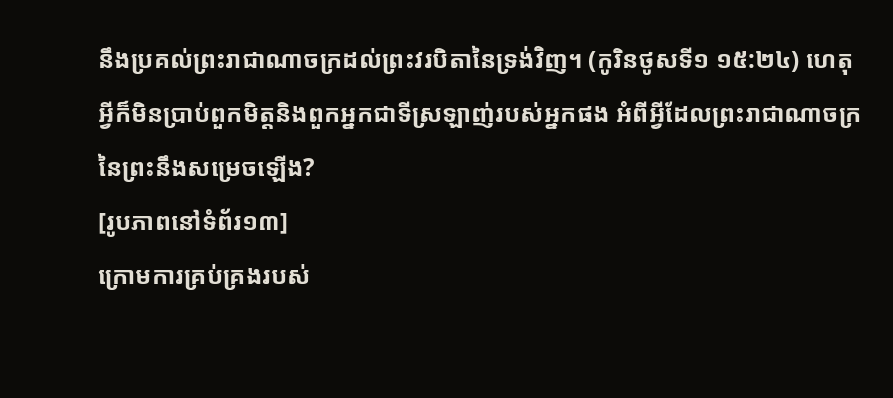នឹងប្រគល់ព្រះរាជាណាចក្រដល់ព្រះវរបិតានៃទ្រង់វិញ។ (កូរិនថូសទី១ ១៥:២៤) ហេតុអ្វីក៏មិនប្រាប់ពួកមិត្តនិងពួកអ្នកជាទីស្រឡាញ់របស់អ្នកផង អំពីអ្វីដែលព្រះរាជាណាចក្រនៃព្រះនឹងសម្រេចឡើង?
[រូបភាពនៅទំព័រ១៣]
ក្រោមការគ្រប់គ្រងរបស់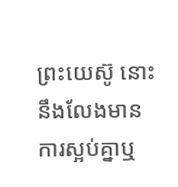ព្រះយេស៊ូ នោះនឹងលែងមានការស្អប់គ្នាឬ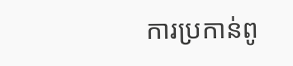ការប្រកាន់ពូ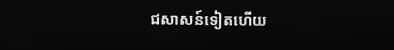ជសាសន៍ទៀតហើយ